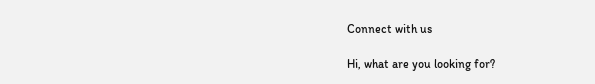Connect with us

Hi, what are you looking for?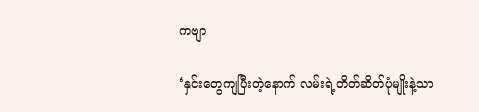ကဗျာ

‘နှင်း‌တွေကျပြီးတဲ့နောက် လမ်းရဲ့တိတ်ဆိတ်ပုံမျိုးနဲ့သာ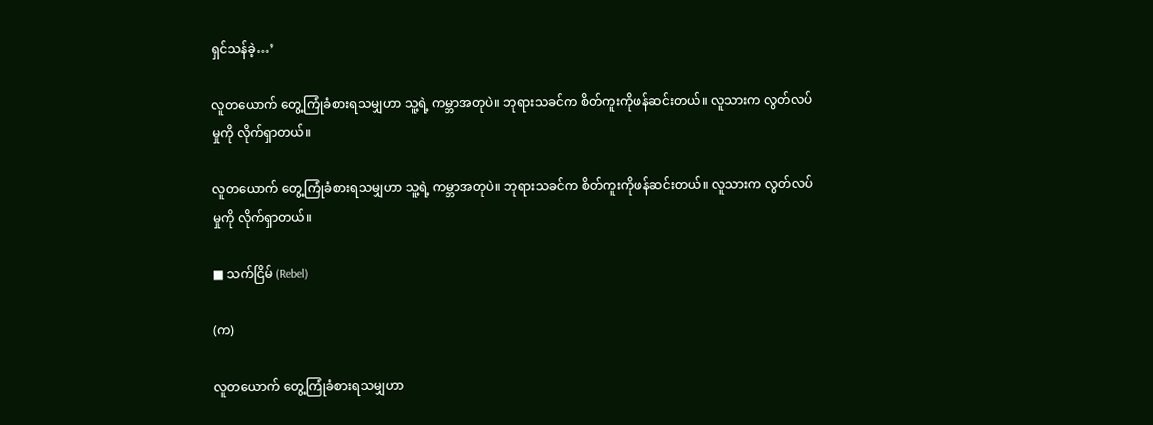ရှင်သန်ခဲ့…’

လူတယောက် တွေ့ကြုံခံစားရသမျှဟာ သူ့ရဲ့ ကမ္ဘာအတုပဲ။ ဘုရားသခင်က စိတ်ကူးကိုဖန်ဆင်းတယ်။ လူသားက လွတ်လပ်မှုကို လိုက်ရှာတယ်။

လူတယောက် တွေ့ကြုံခံစားရသမျှဟာ သူ့ရဲ့ ကမ္ဘာအတုပဲ။ ဘုရားသခင်က စိတ်ကူးကိုဖန်ဆင်းတယ်။ လူသားက လွတ်လပ်မှုကို လိုက်ရှာတယ်။

■ သက်ငြိမ် (Rebel)

(က)

လူတယောက် တွေ့ကြုံခံစားရသမျှဟာ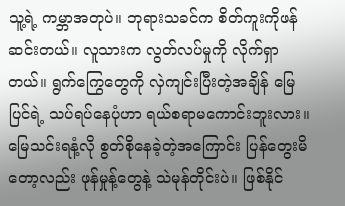သူ့ရဲ့ ကမ္ဘာအတုပဲ။ ဘုရားသခင်က စိတ်ကူးကိုဖန်ဆင်းတယ်။ လူသားက လွတ်လပ်မှုကို လိုက်ရှာတယ်။ ရွက်‌ကြွေတွေကို လှဲကျင်းပြီးတဲ့အချိန် မြေပြင်ရဲ့ သပ်ရပ်နေပုံဟာ ရယ်စရာမကောင်းဘူးလား။ မြေသင်းရနံ့လို စွတ်စိုနေခဲ့တဲ့အကြောင်း ပြန်တွေးမိတော့လည်း ဖုန်မှုန့်တွေနဲ့ သဲမုန်တိုင်းပဲ။ ဖြစ်နိုင်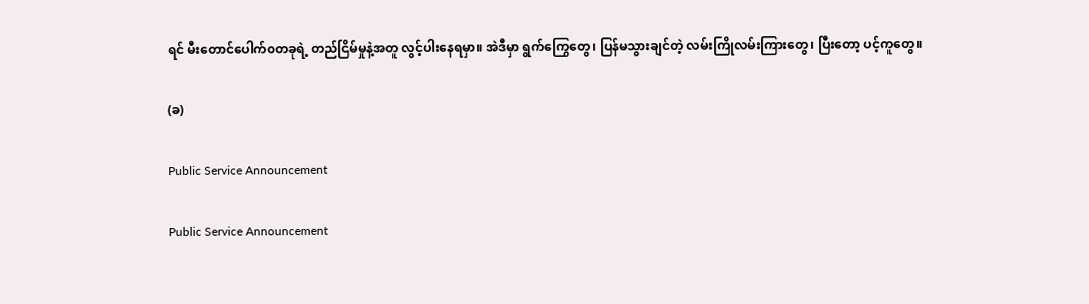ရင် ‌မီးတောင်ပေါက်၀တခုရဲ့ တည်ငြိမ်မှုနဲ့အတူ လွင့်ပါးနေရမှာ။ အဲဒီမှာ ရွက်ကြွေတွေ၊ ပြန်မသွားချင်တဲ့ လမ်းကြိုလမ်းကြားတွေ၊ ပြီးတော့ ပင့်ကူတွေ။

(ခ)

Public Service Announcement

Public Service Announcement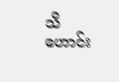သိဟောင်း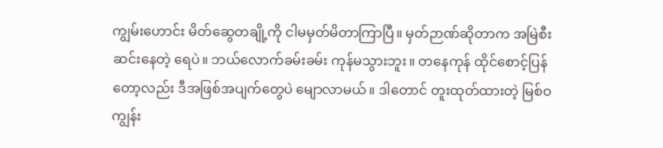ကျွမ်းဟောင်း မိတ်ဆွေတချို့ကို ငါမမှတ်မိတာကြာပြီ။ မှတ်ဉာဏ်ဆိုတာက အမြဲစီးဆင်းနေတဲ့ ရေပဲ။ ဘယ်လောက်ခမ်းခမ်း ကုန်မသွားဘူး။ တနေကုန် ထိုင်စောင့်ပြန်တော့လည်း ဒီအဖြစ်အပျက်တွေပဲ မျောလာမယ်။ ဒါတောင် တူးထုတ်ထားတဲ့ မြစ်ဝကျွန်း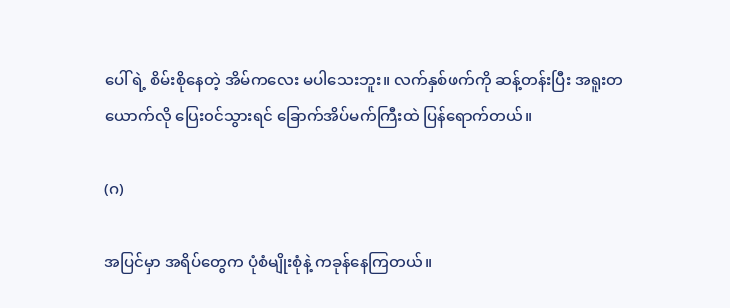ပေါ် ရဲ့ စိမ်းစိုနေတဲ့ အိမ်ကလေး မပါသေးဘူး။ လက်နှစ်ဖက်ကို ဆန့်တန်းပြီး အရူးတယောက်လို ပြေး၀င်သွားရင် ခြောက်အိပ်မက်ကြီးထဲ ပြန်ရောက်တယ်။

(ဂ)

အပြင်မှာ အရိပ်တွေက ပုံစံမျိုးစုံနဲ့ ကခုန်နေကြတယ်။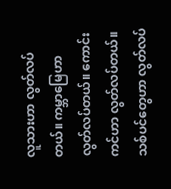လူသားဟာ လွတ်လပ်တယ်။ ကမ္ဘာမြေဟာ လွတ်လပ်တယ်။ ကောင်းကင်ဟာ လွတ်လပ်တယ်။ သစ်ပင်တွေဟာ လွတ်လပ်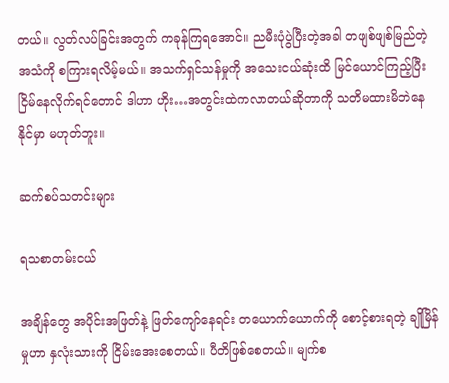တယ်။ လွတ်လပ်ခြင်းအတွက် ကခုန်ကြရအောင်။ ညမီးပုံပွဲပြီးတဲ့အခါ တဖျစ်ဖျစ်မြည်တဲ့အသံကို စကြားရလိမ့်မယ်။ အသက်ရှင်သန်မှုကို အသေးငယ်ဆုံးထိ မြင်ယောင်ကြည့်ပြီး ငြိမ်နေလိုက်ရင်တောင် ဒါဟာ ဟိုး…အတွင်းထဲကလာတယ်ဆိုတာကို သတိမထားမိဘဲနေနိုင်မှာ မဟုတ်ဘူး။

ဆက်စပ်သတင်းများ

ရသစာတမ်းငယ်

အချိန်တွေ အပိုင်းအဖြတ်နဲ့ ဖြတ်ကျော်နေရင်း တယောက်ယောက်ကို စောင့်စားရတဲ့ ချိုမြိန်မှုဟာ နှလုံးသားကို ငြိမ်းအေးစေတယ်။ ပီတိဖြစ်စေတယ်။ မျက်စ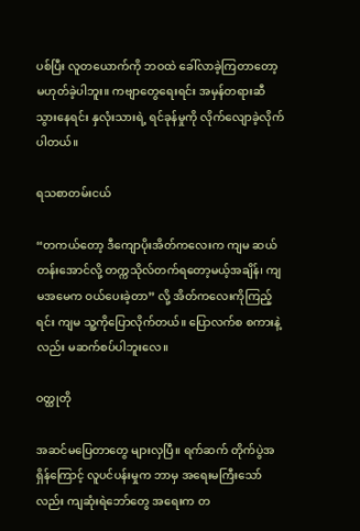ပစ်ပြီး လူတယောက်ကို ဘဝထဲ ခေါ်လာခဲ့ကြတာတော့ မဟုတ်ခဲ့ပါဘူး။ ကဗျာတွေရေးရင်း အမှန်တရားဆီ သွားနေရင်း နှလုံးသားရဲ့ ရင်ခုန်မှုကို လိုက်လျောခဲ့လိုက်ပါတယ်။

ရသစာတမ်းငယ်

“တကယ်တော့ ဒီကျောပိုးအိတ်ကလေးက ကျမ ဆယ်တန်းအောင်လို့ တက္ကသိုလ်တက်ရတော့မယ့်အချိန်၊ ကျမအမေက ဝယ်ပေးခဲ့တာ” လို့ အိတ်ကလေးကိုကြည့်ရင်း ကျမ သူ့ကိုပြောလိုက်တယ်။ ပြောလက်စ စကားနဲ့လည်း မဆက်စပ်ပါဘူးလေ။

ဝတ္ထုတို

အဆင်မပြေတာတွေ များလှပြီ။ ရက်ဆက် တိုက်ပွဲအရှိန်ကြောင့် လူပင်ပန်းမှုက ဘာမှ အရေးမကြီးသော်လည်း ကျဆုံးရဲဘော်တွေ အရေးက တ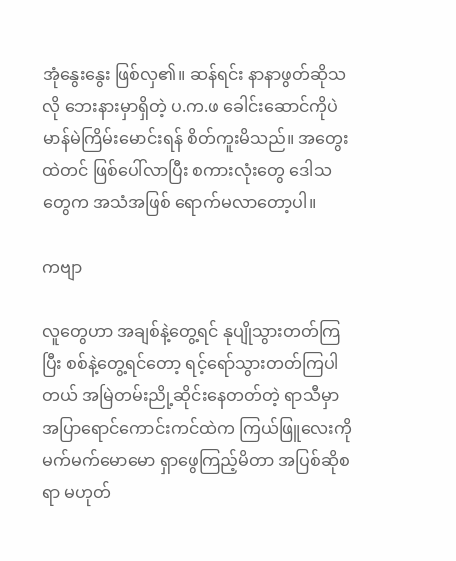အုံနွေးနွေး ဖြစ်လှ၏။ ဆန်ရင်း နာနာဖွတ်ဆိုသလို ဘေးနားမှာရှိတဲ့ ပ.က.ဖ ခေါင်းဆောင်ကိုပဲ မာန်မဲကြိမ်းမောင်းရန် စိတ်ကူးမိသည်။ အတွေးထဲတင် ဖြစ်ပေါ်လာပြီး စကားလုံးတွေ ဒေါသတွေက အသံအဖြစ် ရောက်မလာတော့ပါ။

ကဗျာ

လူတွေဟာ အချစ်နဲ့တွေ့ရင် နုပျိုသွားတတ်ကြပြီး စစ်နဲ့တွေ့ရင်တော့ ရင့်ရော်သွားတတ်ကြပါတယ် အမြဲတမ်းညို့ဆိုင်းနေတတ်တဲ့ ရာသီမှာ အပြာရောင်ကောင်းကင်ထဲက ကြယ်ဖြူလေးကို မက်မက်မောမော ရှာဖွေကြည့်မိတာ အပြစ်ဆိုစရာ မဟုတ်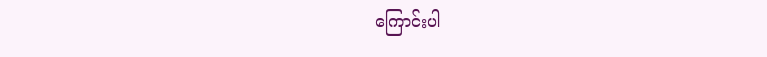ကြောင်းပါ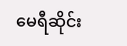မေရီဆိုင်း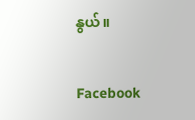နွယ်။

Facebook